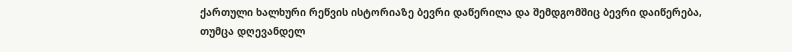ქართული ხალხური რეწვის ისტორიაზე ბევრი დაწერილა და შემდგომშიც ბევრი დაიწერება, თუმცა დღევანდელ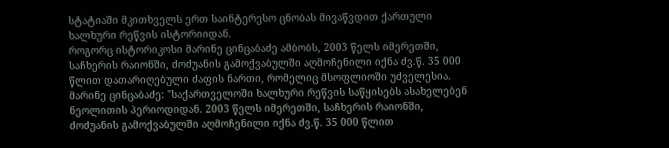სტატიაში მკითხველს ერთ საინტერესო ცნობას მივაწვდით ქართული ხალხური რეწვის ისტორიიდან.
როგორც ისტორიკოსი მარინე ცინცაბაძე ამბობს, 2003 წელს იმერეთში, საჩხერის რაიონში, ძოძუანის გამოქვაბულში აღმოჩენილი იქნა ძვ.წ. 35 000 წლით დათარიღებული ძაფის ნართი, რომელიც მსოფლიოში უძველესია.
მარინე ცინცაბაძე: "საქართველოში ხალხური რეწვის საწყისებს ასახელებენ ნეოლითის პერიოდიდან. 2003 წელს იმერეთში, საჩხერის რაიონში, ძოძუანის გამოქვაბულში აღმოჩენილი იქნა ძვ.წ. 35 000 წლით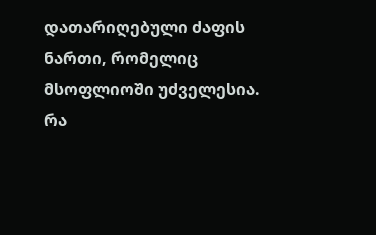დათარიღებული ძაფის ნართი, რომელიც მსოფლიოში უძველესია.
რა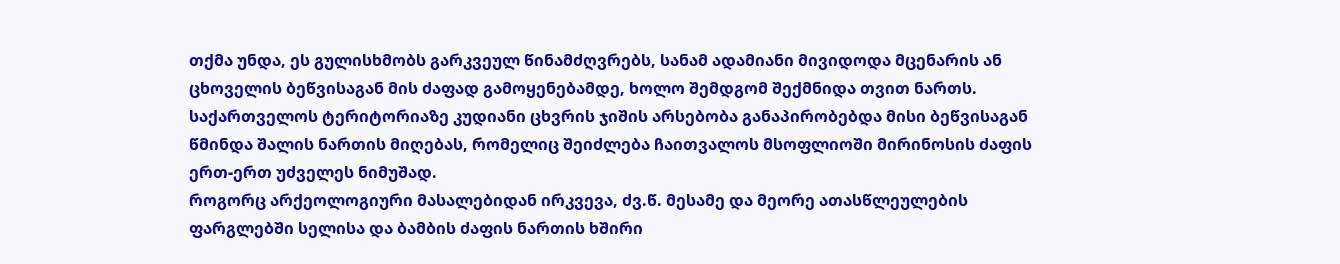თქმა უნდა, ეს გულისხმობს გარკვეულ წინამძღვრებს, სანამ ადამიანი მივიდოდა მცენარის ან ცხოველის ბეწვისაგან მის ძაფად გამოყენებამდე, ხოლო შემდგომ შექმნიდა თვით ნართს.
საქართველოს ტერიტორიაზე კუდიანი ცხვრის ჯიშის არსებობა განაპირობებდა მისი ბეწვისაგან წმინდა შალის ნართის მიღებას, რომელიც შეიძლება ჩაითვალოს მსოფლიოში მირინოსის ძაფის ერთ-ერთ უძველეს ნიმუშად.
როგორც არქეოლოგიური მასალებიდან ირკვევა, ძვ.წ. მესამე და მეორე ათასწლეულების ფარგლებში სელისა და ბამბის ძაფის ნართის ხშირი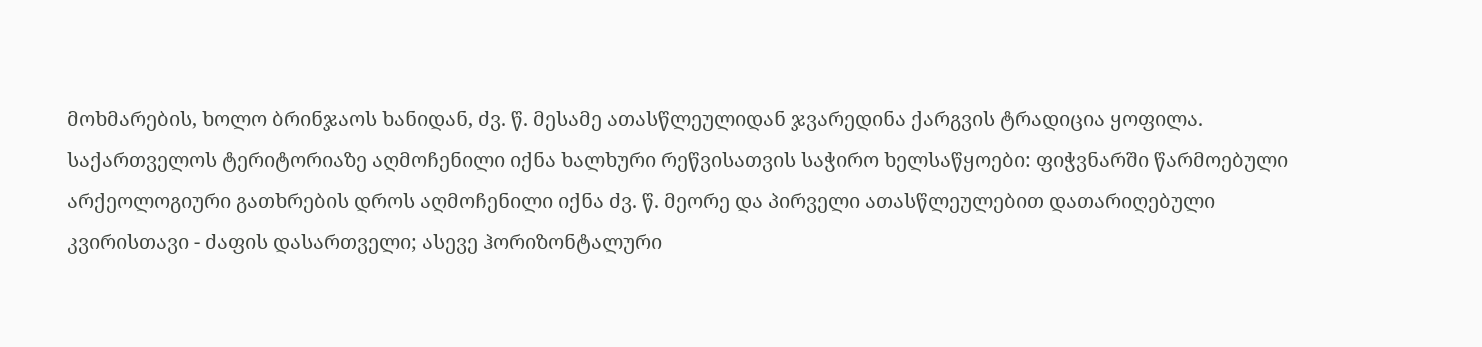მოხმარების, ხოლო ბრინჯაოს ხანიდან, ძვ. წ. მესამე ათასწლეულიდან ჯვარედინა ქარგვის ტრადიცია ყოფილა.
საქართველოს ტერიტორიაზე აღმოჩენილი იქნა ხალხური რეწვისათვის საჭირო ხელსაწყოები: ფიჭვნარში წარმოებული არქეოლოგიური გათხრების დროს აღმოჩენილი იქნა ძვ. წ. მეორე და პირველი ათასწლეულებით დათარიღებული კვირისთავი - ძაფის დასართველი; ასევე ჰორიზონტალური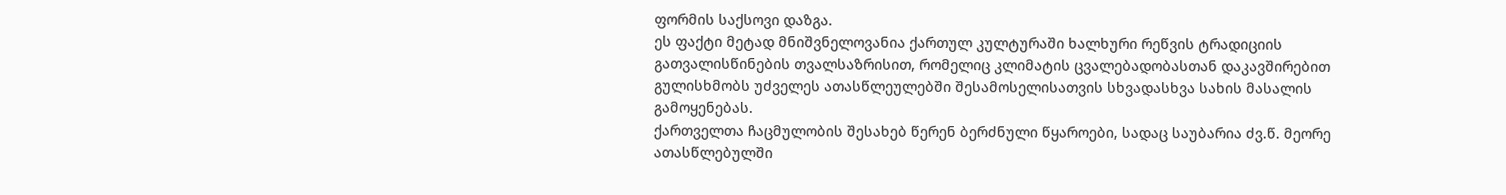ფორმის საქსოვი დაზგა.
ეს ფაქტი მეტად მნიშვნელოვანია ქართულ კულტურაში ხალხური რეწვის ტრადიციის გათვალისწინების თვალსაზრისით, რომელიც კლიმატის ცვალებადობასთან დაკავშირებით გულისხმობს უძველეს ათასწლეულებში შესამოსელისათვის სხვადასხვა სახის მასალის გამოყენებას.
ქართველთა ჩაცმულობის შესახებ წერენ ბერძნული წყაროები, სადაც საუბარია ძვ.წ. მეორე ათასწლებულში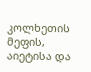კოლხეთის მეფის, აიეტისა და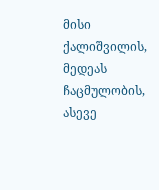მისი ქალიშვილის, მედეას ჩაცმულობის, ასევე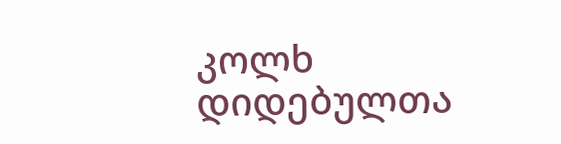კოლხ დიდებულთა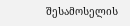შესამოსელის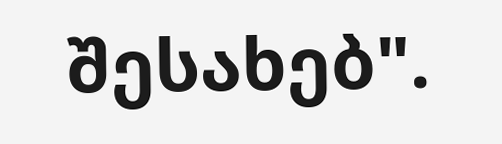შესახებ".